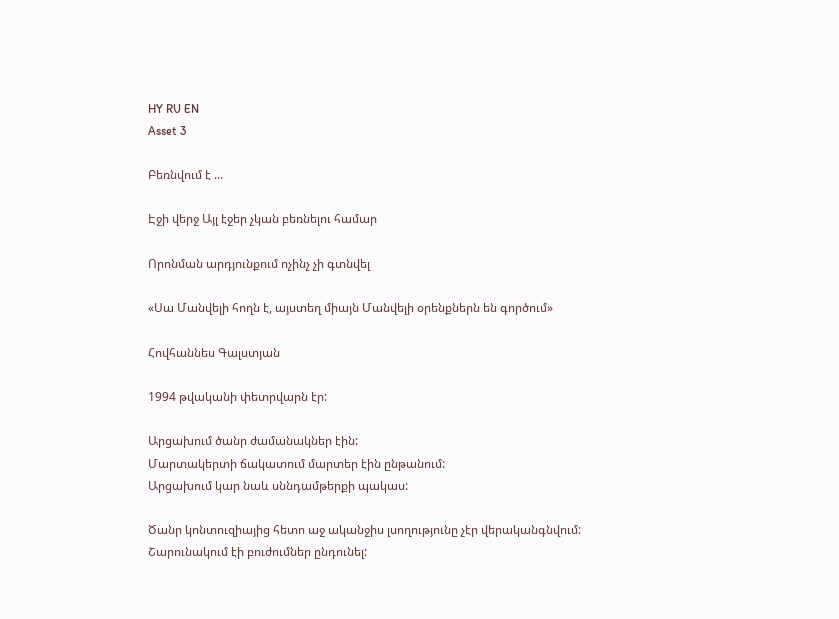HY RU EN
Asset 3

Բեռնվում է ...

Էջի վերջ Այլ էջեր չկան բեռնելու համար

Որոնման արդյունքում ոչինչ չի գտնվել

«Սա Մանվելի հողն է, այստեղ միայն Մանվելի օրենքներն են գործում»

Հովհաննես Գալստյան

1994 թվականի փետրվարն էր:

Արցախում ծանր ժամանակներ էին:
Մարտակերտի ճակատում մարտեր էին ընթանում:
Արցախում կար նաև սննդամթերքի պակաս:

Ծանր կոնտուզիայից հետո աջ ականջիս լսողությունը չէր վերականգնվում: Շարունակում էի բուժումներ ընդունել: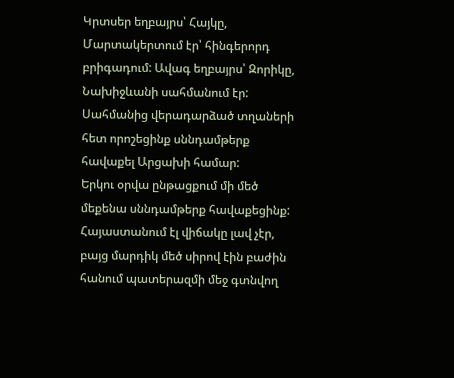Կրտսեր եղբայրս՝ Հայկը, Մարտակերտում էր՝ հինգերորդ բրիգադում: Ավագ եղբայրս՝ Զորիկը, Նախիջևանի սահմանում էր:
Սահմանից վերադարձած տղաների հետ որոշեցինք սննդամթերք հավաքել Արցախի համար:
Երկու օրվա ընթացքում մի մեծ մեքենա սննդամթերք հավաքեցինք:
Հայաստանում էլ վիճակը լավ չէր, բայց մարդիկ մեծ սիրով էին բաժին հանում պատերազմի մեջ գտնվող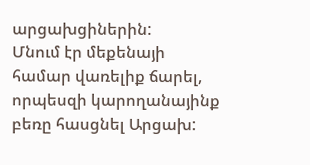արցախցիներին:
Մնում էր մեքենայի համար վառելիք ճարել, որպեսզի կարողանայինք բեռը հասցնել Արցախ: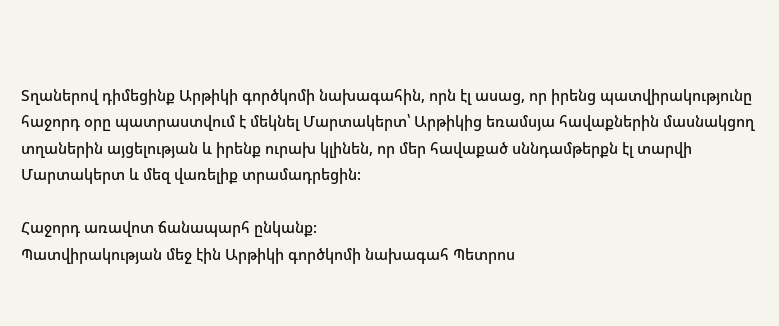Տղաներով դիմեցինք Արթիկի գործկոմի նախագահին, որն էլ ասաց, որ իրենց պատվիրակությունը հաջորդ օրը պատրաստվում է մեկնել Մարտակերտ՝ Արթիկից եռամսյա հավաքներին մասնակցող տղաներին այցելության և իրենք ուրախ կլինեն, որ մեր հավաքած սննդամթերքն էլ տարվի Մարտակերտ և մեզ վառելիք տրամադրեցին:

Հաջորդ առավոտ ճանապարհ ընկանք:
Պատվիրակության մեջ էին Արթիկի գործկոմի նախագահ Պետրոս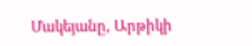Մակեյանը, Արթիկի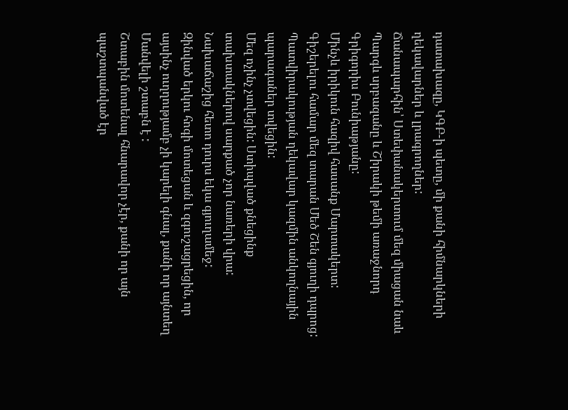դատախազը, ԿԳԲ-ի պետը, մի քանի հիմնարկների ղեկավարներ և լրագրողներ:
Ճանապարհին՝ Ստեփանակերտում մեզ միացան նաև Պարգև սրբազանը և Շիրակի թեմի առաջնորդ Գրիգորիս Բունիաթյանը:
Մինչև իրիկուն հազիվ հասանք Մարտակերտ:
Գիշերելու համար մեզ տարան Մեծ Շեն գյուղի դպրոց:
Պատվիրակության ղեկավար կազմին անկողնային պարագաներ տվեցին:
Մեզ ոչինչ չտվեցին: Ստիպված քնեցինք տախտակներով սարքած չոր նառերի վրա:
Նախաճաշից հետո դուրս եկա գյուղամեջ:
Զինված երկու հոգի մոտեցան և զգուշացրեցին, որ այսինչ ուղղությամբ չի կարելի գնալ, քանի որ այնտեղ Մանվելի շտաբն է :
Շտաբին մոտենալ հնարավոր չէր, քանի որ այն պաշտպանված էր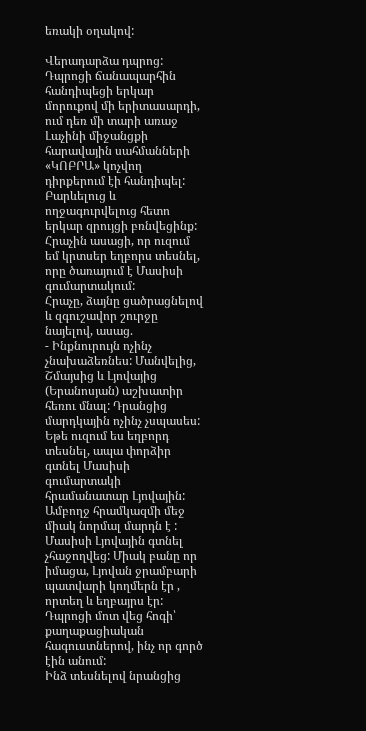եռակի օղակով:

Վերադարձա դպրոց:
Դպրոցի ճանապարհին հանդիպեցի երկար մորուքով մի երիտասարդի, ում դեռ մի տարի առաջ Լաչինի միջանցքի հարավային սահմանների «ԿՈԲՐԱ» կոչվող դիրքերում էի հանդիպել:
Բարևելուց և ողջագուրվելուց հետո երկար զրույցի բռնվեցինք:
Հրաչին ասացի, որ ուզում եմ կրտսեր եղբորս տեսնել, որը ծառայում է Մասիսի գումարտակում:
Հրաչը, ձայնը ցածրացնելով և զգուշավոր շուրջը նայելով, ասաց.
- Ինքնուրույն ոչինչ չնախաձեռնես: Մանվելից, Շմայսից և Լյովայից (Երանոսյան) աշխատիր հեռու մնալ: Դրանցից մարդկային ոչինչ չսպասես: Եթե ուզում ես եղբորդ տեսնել, ապա փորձիր գտնել Մասիսի գումարտակի հրամանատար Լյովային: Ամբողջ հրամկազմի մեջ միակ նորմալ մարդն է :
Մասիսի Լյովային գտնել չհաջողվեց: Միակ բանը որ իմացա, Լյովան ջրամբարի պատվարի կողմերն էր , որտեղ և եղբայրս էր:
Դպրոցի մոտ վեց հոգի՝ քաղաքացիական հագուստներով, ինչ որ գործ էին անում:
Ինձ տեսնելով նրանցից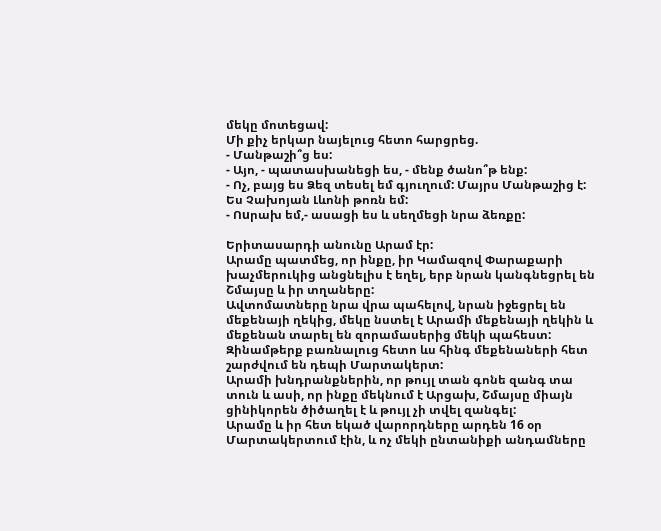մեկը մոտեցավ:
Մի քիչ երկար նայելուց հետո հարցրեց.
- Մանթաշի՞ց ես:
- Այո, - պատասխանեցի ես, - մենք ծանո՞թ ենք:
- Ոչ, բայց ես Ձեզ տեսել եմ գյուղում: Մայրս Մանթաշից է: Ես Չախոյան Լևոնի թոռն եմ:
- Ոuրախ եմ,- ասացի ես և սեղմեցի նրա ձեռքը:

Երիտասարդի անունը Արամ էր:
Արամը պատմեց, որ ինքը, իր Կամազով Փարաքարի խաչմերուկից անցնելիս է եղել, երբ նրան կանգնեցրել են Շմայսը և իր տղաները:
Ավտոմատները նրա վրա պահելով, նրան իջեցրել են մեքենայի ղեկից, մեկը նստել է Արամի մեքենայի ղեկին և մեքենան տարել են զորամասերից մեկի պահեստ:
Զինամթերք բառնալուց հետո ևս հինգ մեքենաների հետ շարժվում են դեպի Մարտակերտ:
Արամի խնդրանքներին, որ թույլ տան գոնե զանգ տա տուն և ասի, որ ինքը մեկնում է Արցախ, Շմայսը միայն ցինիկորեն ծիծաղել է և թույլ չի տվել զանգել:
Արամը և իր հետ եկած վարորդները արդեն 16 օր Մարտակերտում էին, և ոչ մեկի ընտանիքի անդամները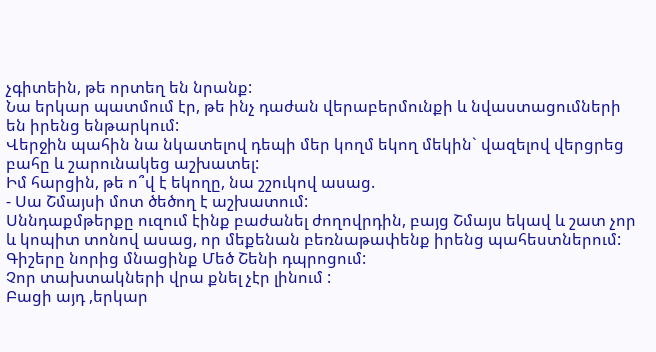չգիտեին, թե որտեղ են նրանք:
Նա երկար պատմում էր, թե ինչ դաժան վերաբերմունքի և նվաստացումների են իրենց ենթարկում:
Վերջին պահին նա նկատելով դեպի մեր կողմ եկող մեկին` վազելով վերցրեց բահը և շարունակեց աշխատել:
Իմ հարցին, թե ո՞վ է եկողը, նա շշուկով ասաց.
- Սա Շմայսի մոտ ծեծող է աշխատում:
Սննդաքմթերքը ուզում էինք բաժանել ժողովրդին, բայց Շմայս եկավ և շատ չոր և կոպիտ տոնով ասաց, որ մեքենան բեռնաթափենք իրենց պահեստներում:
Գիշերը նորից մնացինք Մեծ Շենի դպրոցում:
Չոր տախտակների վրա քնել չէր լինում :
Բացի այդ ,երկար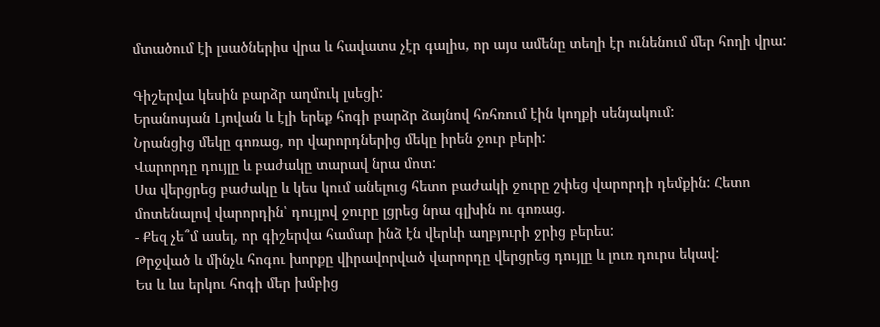մտածում էի լսածներիս վրա և հավատս չէր գալիս, որ այս ամենը տեղի էր ունենում մեր հողի վրա:

Գիշերվա կեսին բարձր աղմուկ լսեցի:
Երանոսյան Լյովան և էլի երեք հոգի բարձր ձայնով հռհռում էին կողքի սենյակում:
Նրանցից մեկը գոռաց, որ վարորդներից մեկը իրեն ջուր բերի:
Վարորդը դույլը և բաժակը տարավ նրա մոտ:
Սա վերցրեց բաժակը և կես կում անելուց հետո բաժակի ջուրը շփեց վարորդի դեմքին: Հետո մոտենալով վարորդին՝ դույլով ջուրը լցրեց նրա գլխին ու գոռաց.
- Քեզ չե՞մ ասել, որ գիշերվա համար ինձ էն վերևի աղբյուրի ջրից բերես:
Թրջված և մինչև հոգու խորքը վիրավորված վարորդը վերցրեց դույլը և լուռ դուրս եկավ:
Ես և ևս երկու հոգի մեր խմբից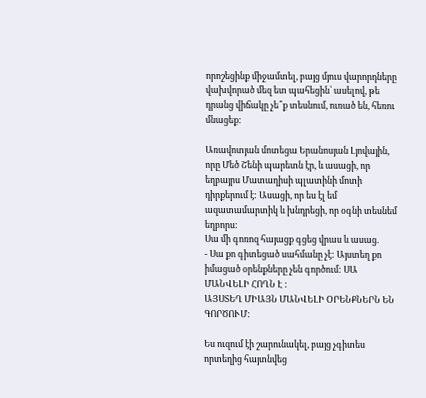որոշեցինք միջամտել, բայց մյուս վարորդները վախվորած մեզ ետ պահեցին՝ ասելով, թե դրանց վիճակը չե՞ք տեսնում, ուռած են, հեռու մնացեք:

Առավոտյան մոտեցա Երանոսյան Լյովային, որը Մեծ Շենի պարետն էր, և ասացի, որ եղբայրս Մատաղիսի պլատինի մոտի դիրքերում է: Ասացի, որ ես էլ եմ ազատամարտիկ և խնդրեցի, որ օգնի տեսնեմ եղբորս:
Սա մի գոռոզ հայացք գցեց վրաս և ասաց.
- Սա քո գիտեցած սահմանը չէ: Այստեղ քո իմացած օրենքները չեն գործում: ՍԱ ՄԱՆՎԵԼԻ ՀՈՂՆ Է :
ԱՅՍՏԵՂ ՄԻԱՅՆ ՄԱՆՎԵԼԻ ՕՐԵՆՔՆԵՐՆ ԵՆ ԳՈՐԾՈՒՄ:

Ես ուզում էի շարունակել, բայց չգիտես որտեղից հայտնվեց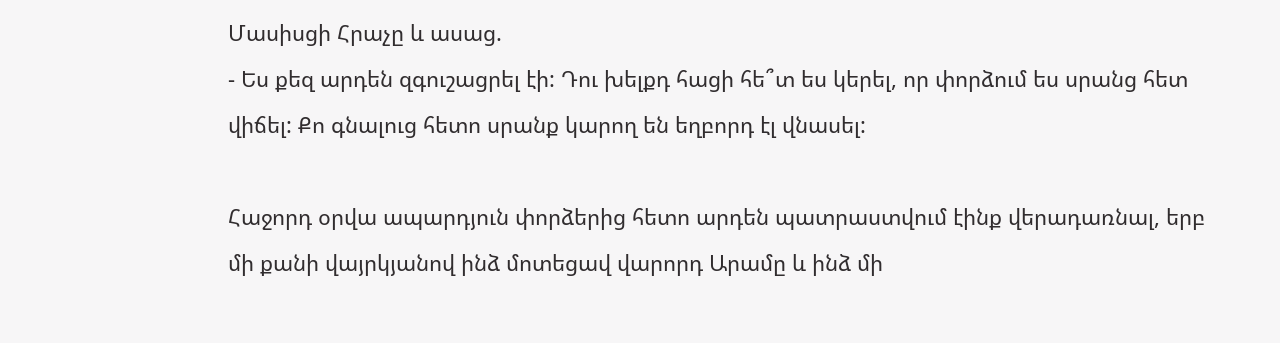Մասիսցի Հրաչը և ասաց.
- Ես քեզ արդեն զգուշացրել էի: Դու խելքդ հացի հե՞տ ես կերել, որ փորձում ես սրանց հետ վիճել: Քո գնալուց հետո սրանք կարող են եղբորդ էլ վնասել:

Հաջորդ օրվա ապարդյուն փորձերից հետո արդեն պատրաստվում էինք վերադառնալ, երբ մի քանի վայրկյանով ինձ մոտեցավ վարորդ Արամը և ինձ մի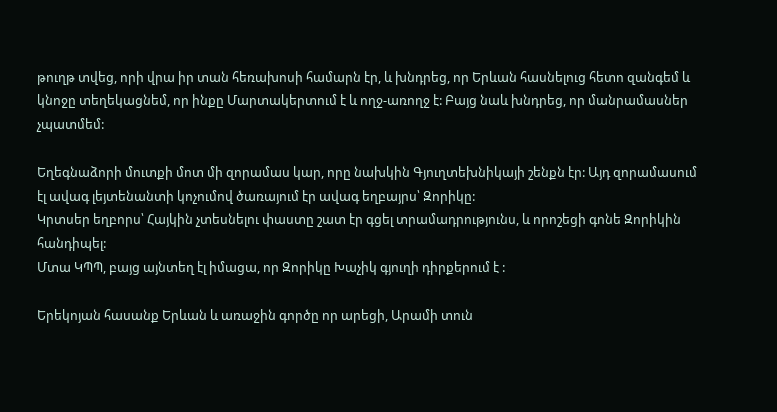թուղթ տվեց, որի վրա իր տան հեռախոսի համարն էր, և խնդրեց, որ Երևան հասնելուց հետո զանգեմ և կնոջը տեղեկացնեմ, որ ինքը Մարտակերտում է և ողջ-առողջ է: Բայց նաև խնդրեց, որ մանրամասներ չպատմեմ:

Եղեգնաձորի մուտքի մոտ մի զորամաս կար, որը նախկին Գյուղտեխնիկայի շենքն էր: Այդ զորամասում էլ ավագ լեյտենանտի կոչումով ծառայում էր ավագ եղբայրս՝ Զորիկը:
Կրտսեր եղբորս՝ Հայկին չտեսնելու փաստը շատ էր գցել տրամադրությունս, և որոշեցի գոնե Զորիկին հանդիպել:
Մտա ԿՊՊ, բայց այնտեղ էլ իմացա, որ Զորիկը Խաչիկ գյուղի դիրքերում է :

Երեկոյան հասանք Երևան և առաջին գործը որ արեցի, Արամի տուն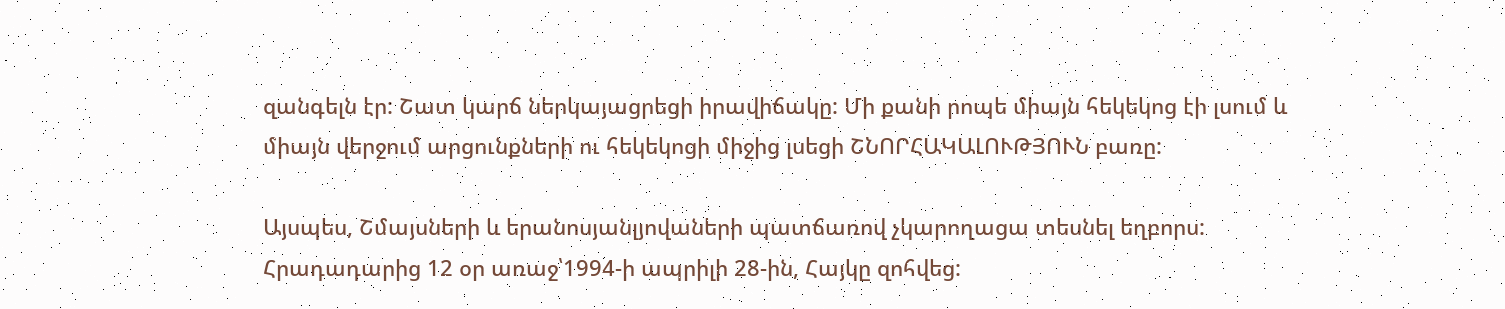զանգելն էր: Շատ կարճ ներկայացրեցի իրավիճակը: Մի քանի րոպե միայն հեկեկոց էի լսում և միայն վերջում արցունքների ու հեկեկոցի միջից լսեցի ՇՆՈՐՀԱԿԱԼՈՒԹՅՈՒՆ բառը:

Այսպես, Շմայսների և երանոսյանլյովաների պատճառով չկարողացա տեսնել եղբորս:
Հրադադարից 12 օր առաջ՝1994-ի ապրիլի 28-ին, Հայկը զոհվեց: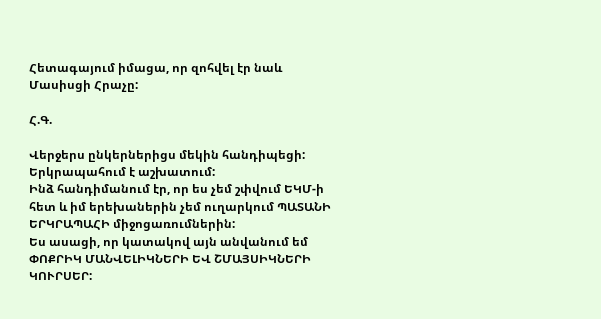Հետագայում իմացա, որ զոհվել էր նաև Մասիսցի Հրաչը:

Հ.Գ.

Վերջերս ընկերներիցս մեկին հանդիպեցի:
Երկրապահում է աշխատում:
Ինձ հանդիմանում էր, որ ես չեմ շփվում ԵԿՄ-ի հետ և իմ երեխաներին չեմ ուղարկում ՊԱՏԱՆԻ ԵՐԿՐԱՊԱՀԻ միջոցառումներին:
Ես ասացի, որ կատակով այն անվանում եմ ՓՈՔՐԻԿ ՄԱՆՎԵԼԻԿՆԵՐԻ ԵՎ ՇՄԱՅՍԻԿՆԵՐԻ ԿՈՒՐՍԵՐ: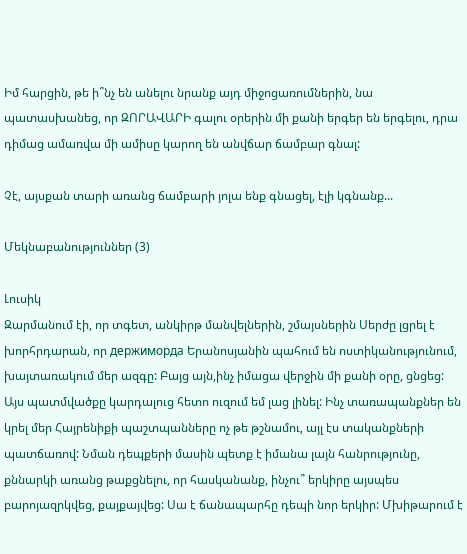Իմ հարցին, թե ի՞նչ են անելու նրանք այդ միջոցառումներին, նա պատասխանեց, որ ԶՈՐԱՎԱՐԻ գալու օրերին մի քանի երգեր են երգելու, դրա դիմաց ամառվա մի ամիսը կարող են անվճար ճամբար գնալ:

Չէ, այսքան տարի առանց ճամբարի յոլա ենք գնացել, էլի կգնանք...

Մեկնաբանություններ (3)

Լուսիկ
Զարմանում էի, որ տգետ, անկիրթ մանվելներին, շմայսներին Սերժը լցրել է խորհրդարան, որ держиморда Երանոսյանին պահում են ոստիկանությունում, խայտառակում մեր ազգը: Բայց այն,ինչ իմացա վերջին մի քանի օրը, ցնցեց: Այս պատմվածքը կարդալուց հետո ուզում եմ լաց լինել: Ինչ տառապանքներ են կրել մեր Հայրենիքի պաշտպանները ոչ թե թշնամու, այլ էս տականքների պատճառով: Նման դեպքերի մասին պետք է իմանա լայն հանրությունը, քննարկի առանց թաքցնելու, որ հասկանանք, ինչու՞ երկիրը այսպես բարոյազրկվեց, քայքայվեց: Սա է ճանապարհը դեպի նոր երկիր: Մխիթարում է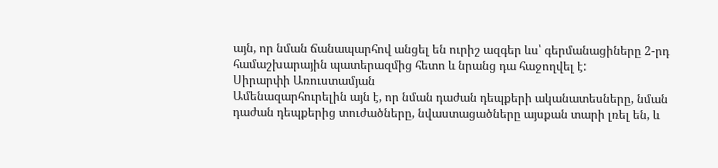այն, որ նման ճանապարհով անցել են ուրիշ ազգեր ևս՝ գերմանացիները 2-րդ համաշխարային պատերազմից հետո և նրանց դա հաջողվել է:
Սիրարփի Առուստամյան
Ամենազարհուրելին այն է, որ նման դաժան դեպքերի ականատեսները, նման դաժան դեպքերից տուժածները, նվաստացածները այսքան տարի լռել են, և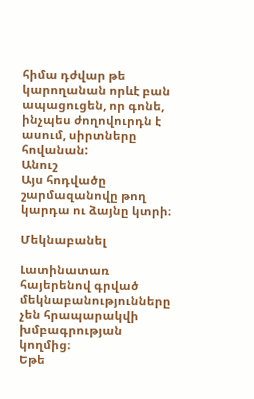հիմա դժվար թե կարողանան որևէ բան ապացուցեն, որ գոնե, ինչպես ժողովուրդն է ասում, սիրտները հովանան:
Անուշ
Այս հոդվածը շարմազանովը թող կարդա ու ձայնը կտրի։

Մեկնաբանել

Լատինատառ հայերենով գրված մեկնաբանությունները չեն հրապարակվի խմբագրության կողմից։
Եթե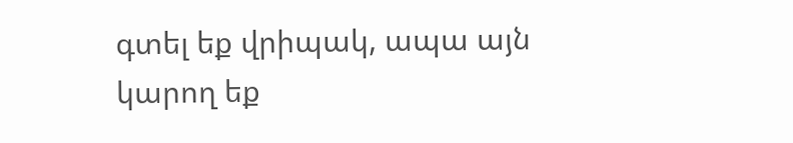գտել եք վրիպակ, ապա այն կարող եք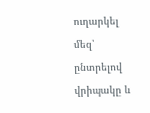ուղարկել մեզ՝ ընտրելով վրիպակը և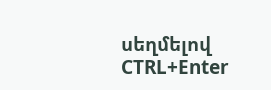սեղմելով CTRL+Enter